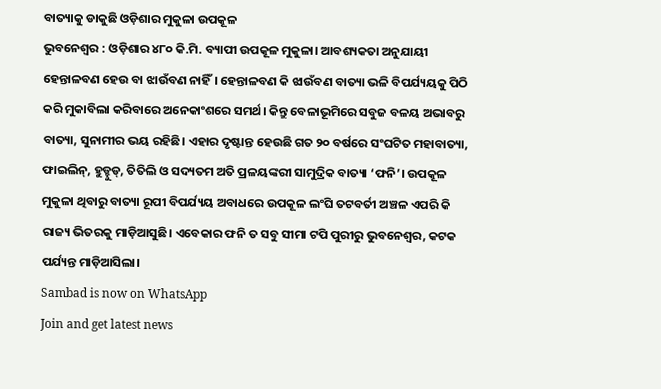ବାତ୍ୟାକୁ ଡାକୁଛି ଓଡ଼ିଶାର ମୁକୁଳା ଉପକୂଳ
ଭୁବନେଶ୍ବର : ଓଡ଼ିଶାର ୪୮୦ କି.ମି. ବ୍ୟାପୀ ଉପକୂଳ ମୁକୁଳା। ଆବଶ୍ୟକତା ଅନୁଯାୟୀ ହେନ୍ତାଳବଣ ହେଉ ବା ଝାଉଁବଣ ନାହିଁ। ହେନ୍ତାଳବଣ କି ଝାଉଁବଣ ବାତ୍ୟା ଭଳି ବିପର୍ଯ୍ୟୟକୁ ପିଠି କରି ମୁକାବିଲା କରିବାରେ ଅନେକାଂଶରେ ସମର୍ଥ। କିନ୍ତୁ ବେଳାଭୂମିରେ ସବୁଜ ବଳୟ ଅଭାବରୁ ବାତ୍ୟା, ସୁନାମୀର ଭୟ ରହିଛି। ଏହାର ଦୃଷ୍ଟାନ୍ତ ହେଉଛି ଗତ ୨୦ ବର୍ଷରେ ସଂଘଟିତ ମହାବାତ୍ୟା, ଫାଇଲିନ୍, ହୁଡ୍ହୁଡ୍, ତିତିଲି ଓ ସଦ୍ୟତମ ଅତି ପ୍ରଳୟଙ୍କରୀ ସାମୁଦ୍ରିକ ବାତ୍ୟା ‘ଫନି’। ଉପକୂଳ ମୁକୁଳା ଥିବାରୁ ବାତ୍ୟା ରୂପୀ ବିପର୍ଯ୍ୟୟ ଅବାଧରେ ଉପକୂଳ ଲଂଘି ତଟବର୍ତୀ ଅଞ୍ଚଳ ଏପରି କି ରାଜ୍ୟ ଭିତରକୁ ମାଡ଼ିଆସୁଛି। ଏବେକାର ଫନି ତ ସବୁ ସୀମା ଟପି ପୁରୀରୁ ଭୁବନେଶ୍ବର, କଟକ ପର୍ଯ୍ୟନ୍ତ ମାଡ଼ିଆସିଲା।
Sambad is now on WhatsApp
Join and get latest news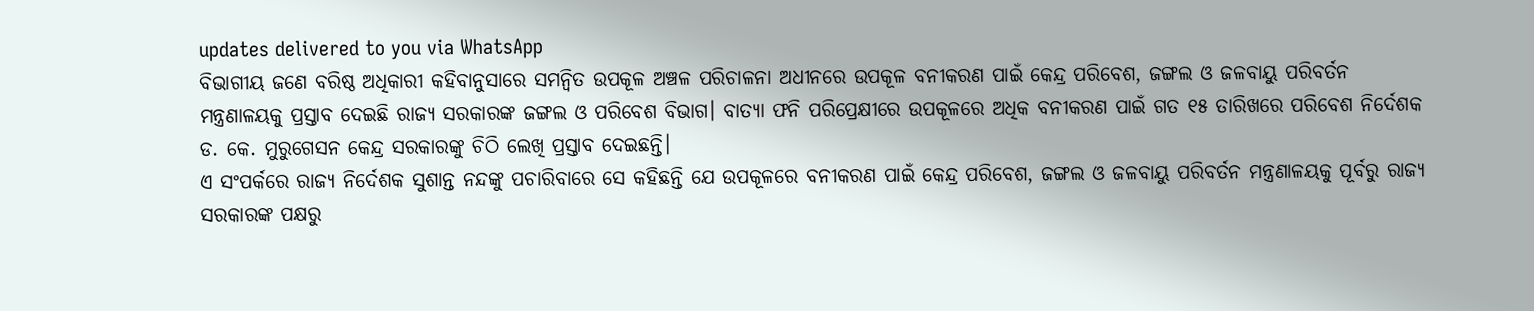updates delivered to you via WhatsApp
ବିଭାଗୀୟ ଜଣେ ବରିଷ୍ଠ ଅଧିକାରୀ କହିବାନୁସାରେ ସମନ୍ବିତ ଉପକୂଳ ଅଞ୍ଚଳ ପରିଚାଳନା ଅଧୀନରେ ଉପକୂଳ ବନୀକରଣ ପାଇଁ କେନ୍ଦ୍ର ପରିବେଶ, ଜଙ୍ଗଲ ଓ ଜଳବାୟୁ ପରିବର୍ତନ ମନ୍ତ୍ରଣାଳୟକୁ ପ୍ରସ୍ତାବ ଦେଇଛି ରାଜ୍ୟ ସରକାରଙ୍କ ଜଙ୍ଗଲ ଓ ପରିବେଶ ବିଭାଗ। ବାତ୍ୟା ଫନି ପରିପ୍ରେକ୍ଷୀରେ ଉପକୂଳରେ ଅଧିକ ବନୀକରଣ ପାଇଁ ଗତ ୧୫ ତାରିଖରେ ପରିବେଶ ନିର୍ଦେଶକ ଡ. କେ. ମୁରୁଗେସନ କେନ୍ଦ୍ର ସରକାରଙ୍କୁ ଚିଠି ଲେଖି ପ୍ରସ୍ତାବ ଦେଇଛନ୍ତି।
ଏ ସଂପର୍କରେ ରାଜ୍ୟ ନିର୍ଦେଶକ ସୁଶାନ୍ତ ନନ୍ଦଙ୍କୁ ପଚାରିବାରେ ସେ କହିଛନ୍ତି ଯେ ଉପକୂଳରେ ବନୀକରଣ ପାଇଁ କେନ୍ଦ୍ର ପରିବେଶ, ଜଙ୍ଗଲ ଓ ଜଳବାୟୁ ପରିବର୍ତନ ମନ୍ତ୍ରଣାଳୟକୁ ପୂର୍ବରୁ ରାଜ୍ୟ ସରକାରଙ୍କ ପକ୍ଷରୁ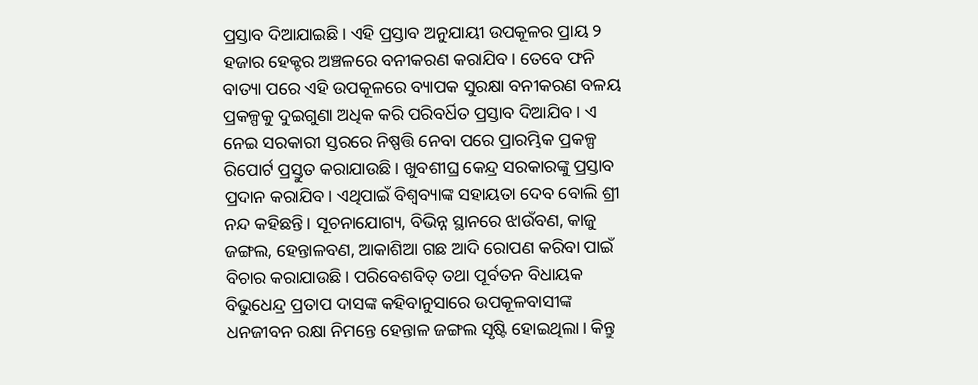ପ୍ରସ୍ତାବ ଦିଆଯାଇଛି। ଏହି ପ୍ରସ୍ତାବ ଅନୁଯାୟୀ ଉପକୂଳର ପ୍ରାୟ ୨ ହଜାର ହେକ୍ଟର ଅଞ୍ଚଳରେ ବନୀକରଣ କରାଯିବ। ତେବେ ଫନି ବାତ୍ୟା ପରେ ଏହି ଉପକୂଳରେ ବ୍ୟାପକ ସୁରକ୍ଷା ବନୀକରଣ ବଳୟ ପ୍ରକଳ୍ପକୁ ଦୁଇଗୁଣା ଅଧିକ କରି ପରିବର୍ଧିତ ପ୍ରସ୍ତାବ ଦିଆଯିବ। ଏ ନେଇ ସରକାରୀ ସ୍ତରରେ ନିଷ୍ପତ୍ତି ନେବା ପରେ ପ୍ରାରମ୍ଭିକ ପ୍ରକଳ୍ପ ରିପୋର୍ଟ ପ୍ରସ୍ତୁତ କରାଯାଉଛି। ଖୁବଶୀଘ୍ର କେନ୍ଦ୍ର ସରକାରଙ୍କୁ ପ୍ରସ୍ତାବ ପ୍ରଦାନ କରାଯିବ। ଏଥିପାଇଁ ବିଶ୍ବବ୍ୟାଙ୍କ ସହାୟତା ଦେବ ବୋଲି ଶ୍ରୀ ନନ୍ଦ କହିଛନ୍ତି। ସୂଚନାଯୋଗ୍ୟ, ବିଭିନ୍ନ ସ୍ଥାନରେ ଝାଉଁବଣ, କାଜୁ ଜଙ୍ଗଲ, ହେନ୍ତାଳବଣ, ଆକାଶିଆ ଗଛ ଆଦି ରୋପଣ କରିବା ପାଇଁ ବିଚାର କରାଯାଉଛି। ପରିବେଶବିତ୍ ତଥା ପୂର୍ବତନ ବିଧାୟକ ବିଭୁଧେନ୍ଦ୍ର ପ୍ରତାପ ଦାସଙ୍କ କହିବାନୁସାରେ ଉପକୂଳବାସୀଙ୍କ ଧନଜୀବନ ରକ୍ଷା ନିମନ୍ତେ ହେନ୍ତାଳ ଜଙ୍ଗଲ ସୃଷ୍ଟି ହୋଇଥିଲା। କିନ୍ତୁ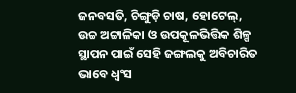ଜନବସତି, ଚିଙ୍ଗୁଡ଼ି ଚାଷ, ହୋଟେଲ୍, ଉଚ୍ଚ ଅଟ୍ଟାଳିକା ଓ ଉପକୂଳଭିତ୍ତିକ ଶିଳ୍ପ ସ୍ଥାପନ ପାଇଁ ସେହି ଜଙ୍ଗଲକୁ ଅବିଚାରିତ ଭାବେ ଧ୍ବଂସ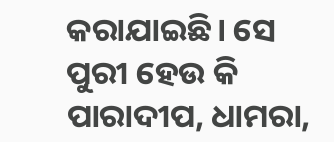କରାଯାଇଛି। ସେ ପୁରୀ ହେଉ କି ପାରାଦୀପ, ଧାମରା,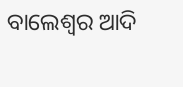ବାଲେଶ୍ବର ଆଦି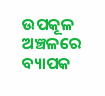ଉପକୂଳ ଅଞ୍ଚଳରେ ବ୍ୟାପକ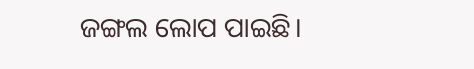ଜଙ୍ଗଲ ଲୋପ ପାଇଛି।